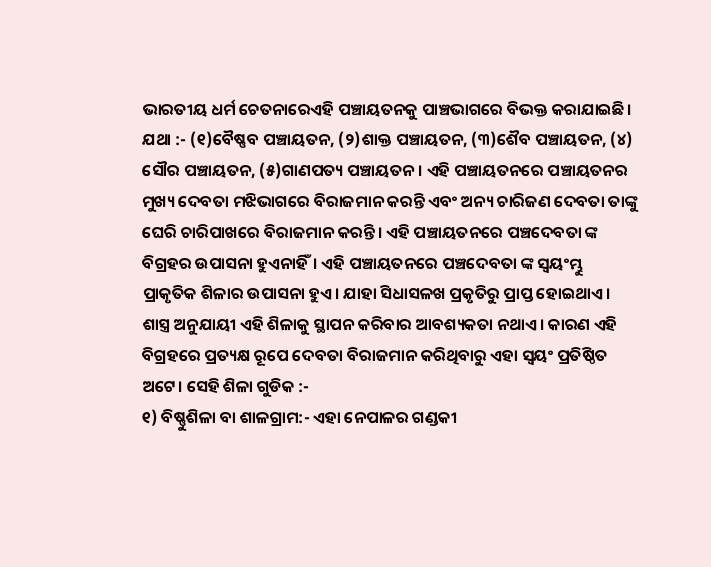ଭାରତୀୟ ଧର୍ମ ଚେତନାରେଏହି ପଞ୍ଚାୟତନକୁ ପାଞ୍ଚଭାଗରେ ବିଭକ୍ତ କରାଯାଇଛି।
ଯଥା :- (୧)ବୈଷ୍ଣବ ପଞ୍ଚାୟତନ, (୨)ଶାକ୍ତ ପଞ୍ଚାୟତନ, (୩)ଶୈବ ପଞ୍ଚାୟତନ, (୪) ସୌର ପଞ୍ଚାୟତନ, (୫)ଗାଣପତ୍ୟ ପଞ୍ଚାୟତନ। ଏହି ପଞ୍ଚାୟତନରେ ପଞ୍ଚାୟତନର ମୁଖ୍ୟ ଦେବତା ମଝିଭାଗରେ ବିରାଜମାନ କରନ୍ତି ଏବଂ ଅନ୍ୟ ଚାରିଜଣ ଦେବତା ତାଙ୍କୁ ଘେରି ଚାରିପାଖରେ ବିରାଜମାନ କରନ୍ତି। ଏହି ପଞ୍ଚାୟତନରେ ପଞ୍ଚଦେବତା ଙ୍କ ବିଗ୍ରହର ଉପାସନା ହୁଏନାହିଁ। ଏହି ପଞ୍ଚାୟତନରେ ପଞ୍ଚଦେବତା ଙ୍କ ସ୍ବୟଂମ୍ଭୁ ପ୍ରାକୃତିକ ଶିଳାର ଉପାସନା ହୁଏ। ଯାହା ସିଧାସଳଖ ପ୍ରକୃତିରୁ ପ୍ରାପ୍ତ ହୋଇଥାଏ।
ଶାସ୍ତ୍ର ଅନୁଯାୟୀ ଏହି ଶିଳାକୁ ସ୍ଥାପନ କରିବାର ଆବଶ୍ୟକତା ନଥାଏ। କାରଣ ଏହି ବିଗ୍ରହରେ ପ୍ରତ୍ୟକ୍ଷ ରୂପେ ଦେବତା ବିରାଜମାନ କରିଥିବାରୁ ଏହା ସ୍ବୟଂ ପ୍ରତିଷ୍ଠିତ ଅଟେ। ସେହି ଶିଳା ଗୁଡିକ :-
୧) ବିଷ୍ଣୁଶିଳା ବା ଶାଳଗ୍ରାମ:- ଏହା ନେପାଳର ଗଣ୍ଡକୀ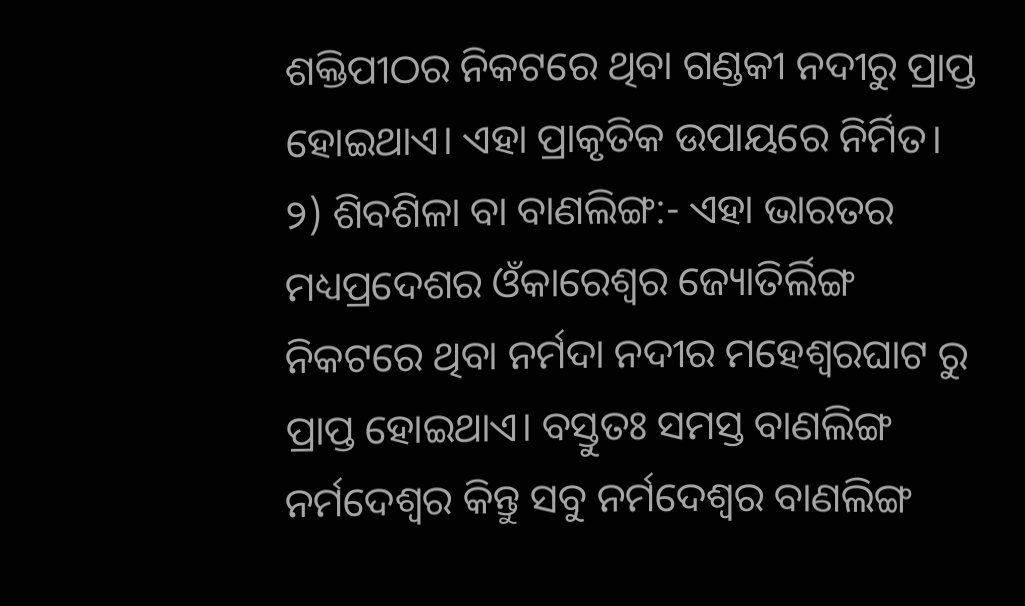ଶକ୍ତିପୀଠର ନିକଟରେ ଥିବା ଗଣ୍ଡକୀ ନଦୀରୁ ପ୍ରାପ୍ତ ହୋଇଥାଏ। ଏହା ପ୍ରାକୃତିକ ଉପାୟରେ ନିର୍ମିତ।
୨) ଶିବଶିଳା ବା ବାଣଲିଙ୍ଗ:- ଏହା ଭାରତର ମଧ୍ୟପ୍ରଦେଶର ଓଁକାରେଶ୍ବର ଜ୍ୟୋତିର୍ଲିଙ୍ଗ ନିକଟରେ ଥିବା ନର୍ମଦା ନଦୀର ମହେଶ୍ବରଘାଟ ରୁ ପ୍ରାପ୍ତ ହୋଇଥାଏ। ବସ୍ତୁତଃ ସମସ୍ତ ବାଣଲିଙ୍ଗ ନର୍ମଦେଶ୍ବର କିନ୍ତୁ ସବୁ ନର୍ମଦେଶ୍ବର ବାଣଲିଙ୍ଗ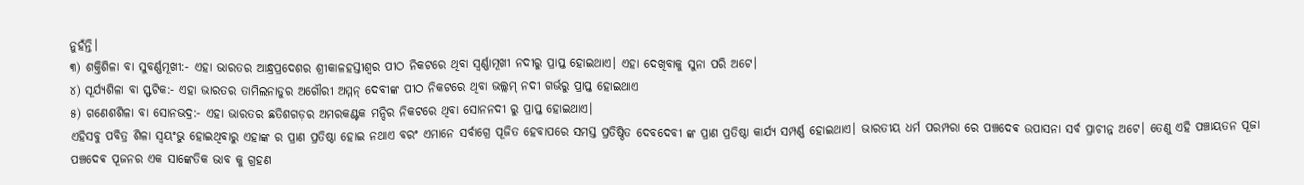ନୁହଁନ୍ତି।
୩) ଶକ୍ତିଶିଳା ବା ସୁବର୍ଣ୍ଣମୂଖୀ:- ଏହା ଭାରତର ଆନ୍ଧ୍ରପ୍ରଦେଶର ଶ୍ରୀକାଳହସ୍ତୀଶ୍ବର ପୀଠ ନିକଟରେ ଥିବା ସ୍ବର୍ଣ୍ଣାମୂଖୀ ନଦୀରୁ ପ୍ରାପ୍ତ ହୋଇଥାଏ। ଏହା ଦେଖିବାକୁ ସୁନା ପରି ଅଟେ।
୪) ସୂର୍ଯ୍ୟଶିଳା ବା ସ୍ଫଟିକ:- ଏହା ଭାରତର ତାମିଲନାଡୁର ଅଗୌରୀ ଅମ୍ମନ୍ ଦେବୀଙ୍କ ପୀଠ ନିକଟରେ ଥିବା ଭଲ୍ଲମ୍ ନଦୀ ଗର୍ଭରୁ ପ୍ରାପ୍ତ ହୋଇଥାଏ
୫) ଗଣେଶଶିଳା ବା ସୋନଭଦ୍ର:- ଏହା ଭାରତର ଛତିଶଗଡ଼ର ଅମରକଣ୍ଟକ ମନ୍ଦିର ନିକଟରେ ଥିବା ସୋନନଦୀ ରୁ ପ୍ରାପ୍ତ ହୋଇଥାଏ।
ଏହିସବୁ ପବିତ୍ର ଶିଳା ସ୍ୱୟଂଭୁ ହୋଇଥିବାରୁ ଏହାଙ୍କ ର ପ୍ରାଣ ପ୍ରତିଷ୍ଠା ହୋଇ ନଥାଏ ବରଂ ଏମାନେ ସର୍ବାଗ୍ରେ ପୂଜିତ ହେବାପରେ ସମସ୍ତ ପ୍ରତିଷ୍ଠିତ ଦେବଦେବୀ ଙ୍କ ପ୍ରାଣ ପ୍ରତିଷ୍ଠା କାର୍ଯ୍ୟ ସମ୍ପର୍ଣ୍ଣ ହୋଇଥାଏ। ଭାରତୀୟ ଧର୍ମ ପରମ୍ପରା ରେ ପଞ୍ଚଦେଵ ଉପାସନା ସର୍ବ ପ୍ରାଚୀନ୍ନ ଅଟେ। ତେଣୁ ଏହି ପଞ୍ଚାୟତନ ପୂଜା ପଞ୍ଚଦେଵ ପୂଜନର ଏକ ସାଙ୍କେତିକ ଭାବ କୁ ଗ୍ରହଣ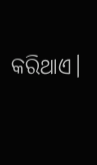କରିଥାଏ।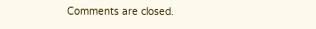Comments are closed.